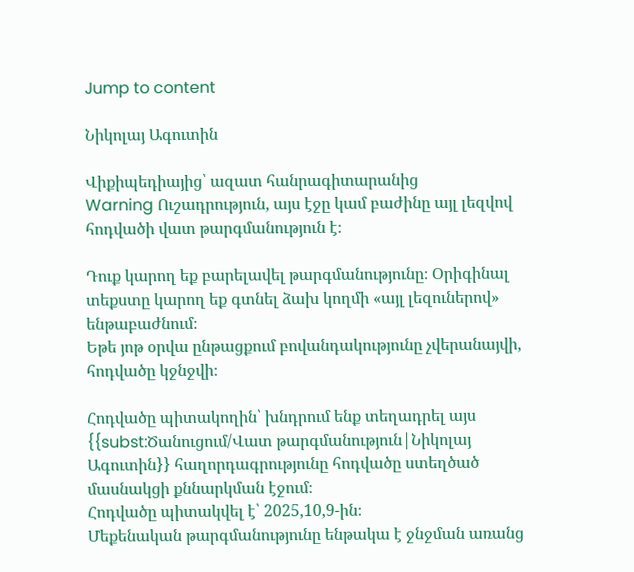Jump to content

Նիկոլայ Ագուտին

Վիքիպեդիայից՝ ազատ հանրագիտարանից
Warning Ուշադրություն, այս էջը կամ բաժինը այլ լեզվով հոդվածի վատ թարգմանություն է։

Դուք կարող եք բարելավել թարգմանությունը։ Օրիգինալ տեքստը կարող եք գտնել ձախ կողմի «այլ լեզուներով» ենթաբաժնում։
Եթե յոթ օրվա ընթացքում բովանդակությունը չվերանայվի, հոդվածը կջնջվի։

Հոդվածը պիտակողին՝ խնդրում ենք տեղադրել այս {{subst:Ծանուցում/Վատ թարգմանություն|Նիկոլայ Ագուտին}} հաղորդագրությունը հոդվածը ստեղծած մասնակցի քննարկման էջում։
Հոդվածը պիտակվել է՝ 2025,10,9-ին։
Մեքենական թարգմանությունը ենթակա է ջնջման առանց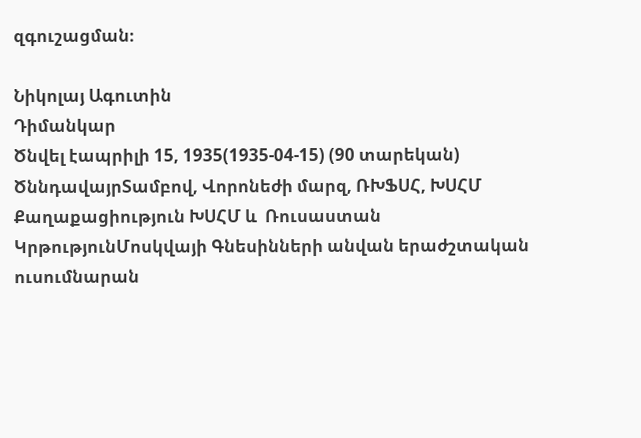զգուշացման։

Նիկոլայ Ագուտին
Դիմանկար
Ծնվել էապրիլի 15, 1935(1935-04-15) (90 տարեկան)
ԾննդավայրՏամբով, Վորոնեժի մարզ, ՌԽՖՍՀ, ԽՍՀՄ
Քաղաքացիություն ԽՍՀՄ և  Ռուսաստան
ԿրթությունՄոսկվայի Գնեսինների անվան երաժշտական ուսումնարան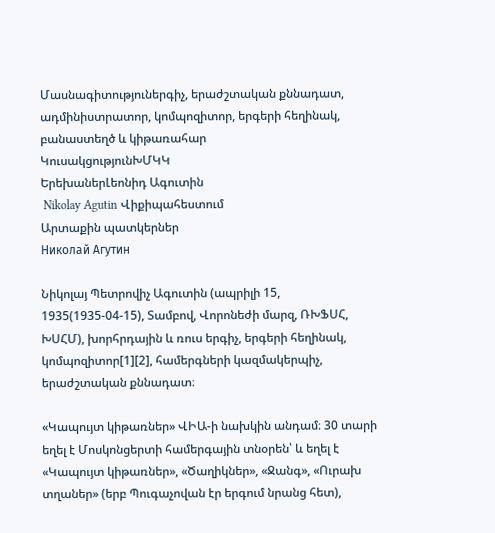Մասնագիտություներգիչ, երաժշտական քննադատ, ադմինիստրատոր, կոմպոզիտոր, երգերի հեղինակ, բանաստեղծ և կիթառահար
ԿուսակցությունԽՄԿԿ
ԵրեխաներԼեոնիդ Ագուտին
 Nikolay Agutin Վիքիպահեստում
Արտաքին պատկերներ
Николай Агутин

Նիկոլայ Պետրովիչ Ագուտին (ապրիլի 15, 1935(1935-04-15), Տամբով, Վորոնեժի մարզ, ՌԽՖՍՀ, ԽՍՀՄ), խորհրդային և ռուս երգիչ, երգերի հեղինակ, կոմպոզիտոր[1][2], համերգների կազմակերպիչ, երաժշտական քննադատ։

«Կապույտ կիթառներ» ՎԻԱ-ի նախկին անդամ։ 30 տարի եղել է Մոսկոնցերտի համերգային տնօրեն՝ և եղել է «Կապույտ կիթառներ», «Ծաղիկներ», «Ջանգ», «Ուրախ տղաներ» (երբ Պուգաչովան էր երգում նրանց հետ),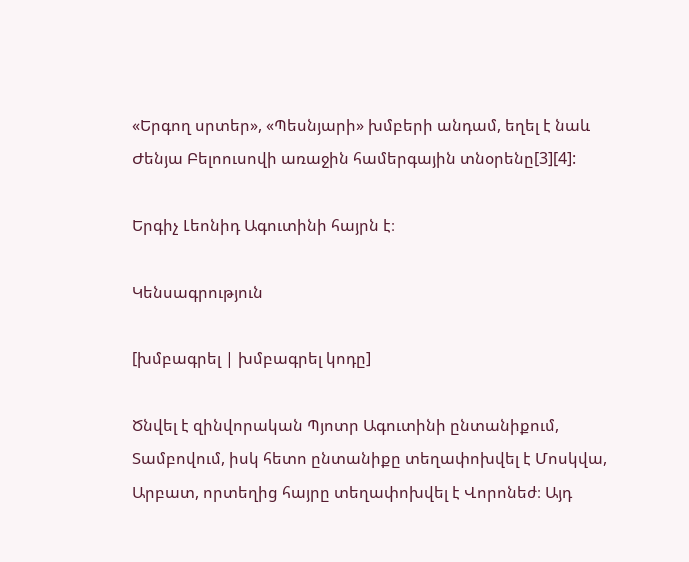«Երգող սրտեր», «Պեսնյարի» խմբերի անդամ, եղել է նաև Ժենյա Բելոուսովի առաջին համերգային տնօրենը[3][4]:

Երգիչ Լեոնիդ Ագուտինի հայրն է։

Կենսագրություն

[խմբագրել | խմբագրել կոդը]

Ծնվել է զինվորական Պյոտր Ագուտինի ընտանիքում, Տամբովում, իսկ հետո ընտանիքը տեղափոխվել է Մոսկվա, Արբատ, որտեղից հայրը տեղափոխվել է Վորոնեժ։ Այդ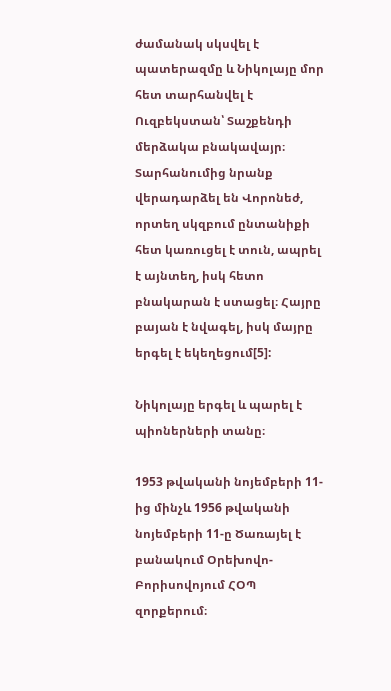ժամանակ սկսվել է պատերազմը և Նիկոլայը մոր հետ տարհանվել է Ուզբեկստան՝ Տաշքենդի մերձակա բնակավայր։ Տարհանումից նրանք վերադարձել են Վորոնեժ, որտեղ սկզբում ընտանիքի հետ կառուցել է տուն, ապրել է այնտեղ, իսկ հետո բնակարան է ստացել։ Հայրը բայան է նվագել, իսկ մայրը երգել է եկեղեցում[5]:

Նիկոլայը երգել և պարել է պիոներների տանը։

1953 թվականի նոյեմբերի 11-ից մինչև 1956 թվականի նոյեմբերի 11-ը Ծառայել է բանակում Օրեխովո-Բորիսովոյում ՀՕՊ զորքերում։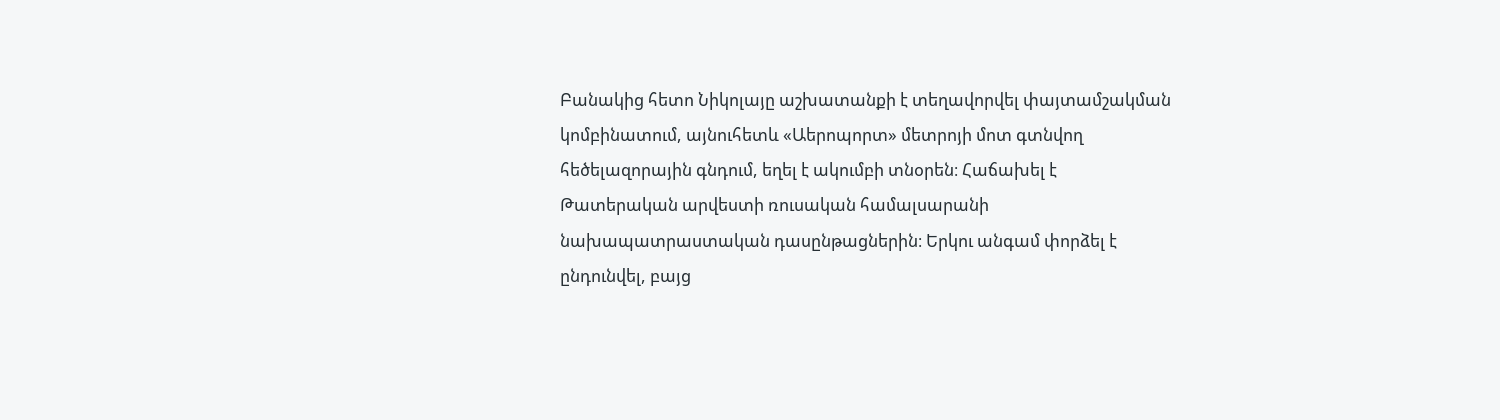Բանակից հետո Նիկոլայը աշխատանքի է տեղավորվել փայտամշակման կոմբինատում, այնուհետև «Աերոպորտ» մետրոյի մոտ գտնվող հեծելազորային գնդում, եղել է ակումբի տնօրեն։ Հաճախել է Թատերական արվեստի ռուսական համալսարանի նախապատրաստական դասընթացներին։ Երկու անգամ փորձել է ընդունվել, բայց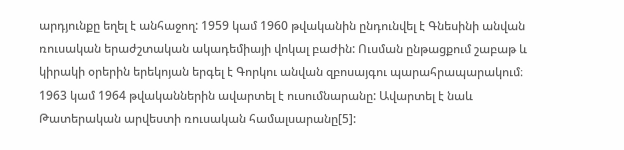արդյունքը եղել է անհաջող: 1959 կամ 1960 թվականին ընդունվել է Գնեսինի անվան ռուսական երաժշտական ակադեմիայի վոկալ բաժին: Ուսման ընթացքում շաբաթ և կիրակի օրերին երեկոյան երգել է Գորկու անվան զբոսայգու պարահրապարակում։ 1963 կամ 1964 թվականներին ավարտել է ուսումնարանը: Ավարտել է նաև Թատերական արվեստի ռուսական համալսարանը[5]: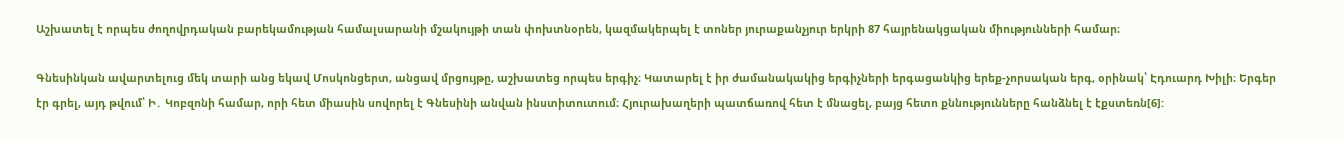Աշխատել է որպես ժողովրդական բարեկամության համալսարանի մշակույթի տան փոխտնօրեն, կազմակերպել է տոներ յուրաքանչյուր երկրի 87 հայրենակցական միությունների համար։

Գնեսինկան ավարտելուց մեկ տարի անց եկավ Մոսկոնցերտ, անցավ մրցույթը, աշխատեց որպես երգիչ։ Կատարել է իր ժամանակակից երգիչների երգացանկից երեք-չորսական երգ, օրինակ՝ Էդուարդ Խիլի։ Երգեր էր գրել, այդ թվում՝ Ի․ Կոբզոնի համար, որի հետ միասին սովորել է Գնեսինի անվան ինստիտուտում։ Հյուրախաղերի պատճառով հետ է մնացել, բայց հետո քննությունները հանձնել է էքստեռն[6]: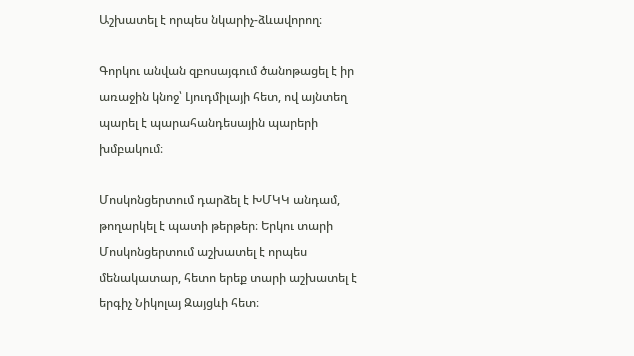Աշխատել է որպես նկարիչ-ձևավորող։

Գորկու անվան զբոսայգում ծանոթացել է իր առաջին կնոջ՝ Լյուդմիլայի հետ, ով այնտեղ պարել է պարահանդեսային պարերի խմբակում։

Մոսկոնցերտում դարձել է ԽՄԿԿ անդամ, թողարկել է պատի թերթեր։ Երկու տարի Մոսկոնցերտում աշխատել է որպես մենակատար, հետո երեք տարի աշխատել է երգիչ Նիկոլայ Զայցևի հետ։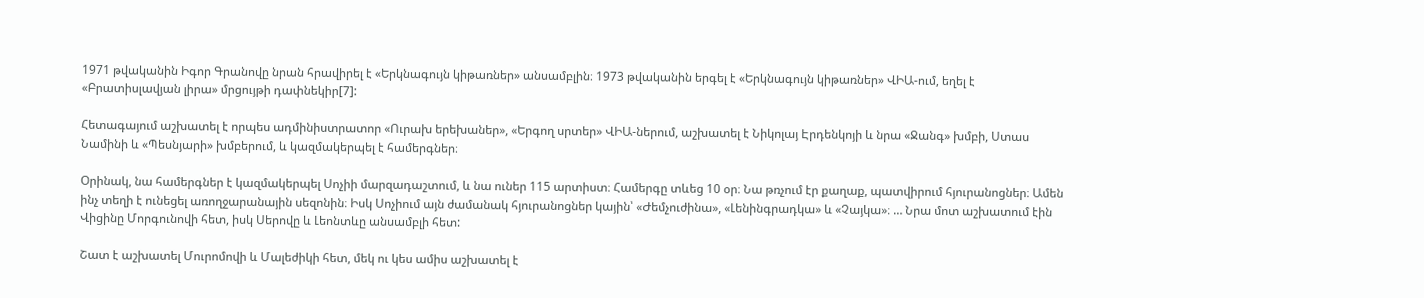1971 թվականին Իգոր Գրանովը նրան հրավիրել է «Երկնագույն կիթառներ» անսամբլին։ 1973 թվականին երգել է «Երկնագույն կիթառներ» ՎԻԱ-ում, եղել է «Բրատիսլավյան լիրա» մրցույթի դափնեկիր[7]:

Հետագայում աշխատել է որպես ադմինիստրատոր «Ուրախ երեխաներ», «Երգող սրտեր» ՎԻԱ-ներում, աշխատել է Նիկոլայ Էրդենկոյի և նրա «Ջանգ» խմբի, Ստաս Նամինի և «Պեսնյարի» խմբերում, և կազմակերպել է համերգներ։

Օրինակ, նա համերգներ է կազմակերպել Սոչիի մարզադաշտում, և նա ուներ 115 արտիստ։ Համերգը տևեց 10 օր։ Նա թռչում էր քաղաք, պատվիրում հյուրանոցներ։ Ամեն ինչ տեղի է ունեցել առողջարանային սեզոնին։ Իսկ Սոչիում այն ժամանակ հյուրանոցներ կային՝ «Ժեմչուժինա», «Լենինգրադկա» և «Չայկա»։ … Նրա մոտ աշխատում էին Վիցինը Մորգունովի հետ, իսկ Սերովը և Լեոնտևը անսամբլի հետ:

Շատ է աշխատել Մուրոմովի և Մալեժիկի հետ, մեկ ու կես ամիս աշխատել է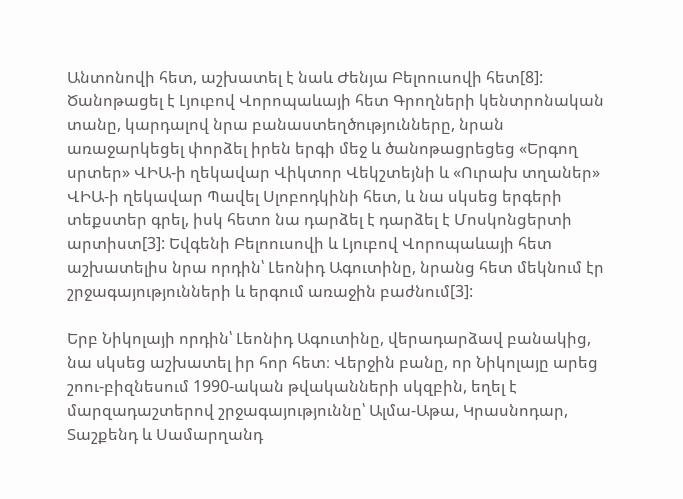Անտոնովի հետ, աշխատել է նաև Ժենյա Բելոուսովի հետ[8]: Ծանոթացել է Լյուբով Վորոպաևայի հետ Գրողների կենտրոնական տանը, կարդալով նրա բանաստեղծությունները, նրան առաջարկեցել փորձել իրեն երգի մեջ և ծանոթացրեցեց «Երգող սրտեր» ՎԻԱ-ի ղեկավար Վիկտոր Վեկշտեյնի և «Ուրախ տղաներ» ՎԻԱ-ի ղեկավար Պավել Սլոբոդկինի հետ, և նա սկսեց երգերի տեքստեր գրել, իսկ հետո նա դարձել է դարձել է Մոսկոնցերտի արտիստ[3]: Եվգենի Բելոուսովի և Լյուբով Վորոպաևայի հետ աշխատելիս նրա որդին՝ Լեոնիդ Ագուտինը, նրանց հետ մեկնում էր շրջագայությունների և երգում առաջին բաժնում[3]:

Երբ Նիկոլայի որդին՝ Լեոնիդ Ագուտինը, վերադարձավ բանակից, նա սկսեց աշխատել իր հոր հետ։ Վերջին բանը, որ Նիկոլայը արեց շոու-բիզնեսում 1990-ական թվականների սկզբին, եղել է մարզադաշտերով շրջագայություննը՝ Ալմա-Աթա, Կրասնոդար, Տաշքենդ և Սամարղանդ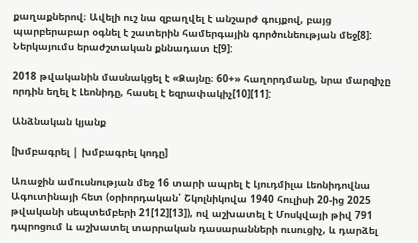քաղաքներով։ Ավելի ուշ նա զբաղվել է անշարժ գույքով, բայց պարբերաբար օգնել է շատերին համերգային գործունեության մեջ[8]: Ներկայումս երաժշտական քննադատ է[9]:

2018 թվականին մասնակցել է «Ձայնը։ 60+» հաղորդմանը, նրա մարզիչը որդին եղել է Լեոնիդը, հասել է եզրափակիչ[10][11]:

Անձնական կյանք

[խմբագրել | խմբագրել կոդը]

Առաջին ամուսնության մեջ 16 տարի ապրել է Լյուդմիլա Լեոնիդովնա Ագուտինայի հետ (օրիորդական՝ Շկոլնիկովա 1940 հուլիսի 20-ից 2025 թվականի սեպտեմբերի 21[12][13]), ով աշխատել է Մոսկվայի թիվ 791 դպրոցում և աշխատել տարրական դասարանների ուսուցիչ, և դարձել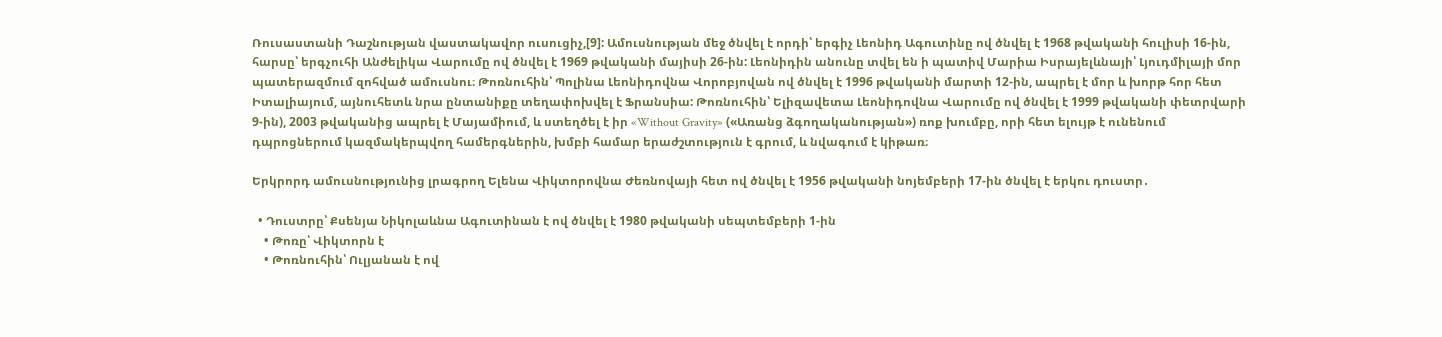Ռուսաստանի Դաշնության վաստակավոր ուսուցիչ,[9]: Ամուսնության մեջ ծնվել է որդի՝ երգիչ Լեոնիդ Ագուտինը ով ծնվել է 1968 թվականի հուլիսի 16-ին, հարսը՝ երգչուհի Անժելիկա Վարումը ով ծնվել է 1969 թվականի մայիսի 26-ին: Լեոնիդին անունը տվել են ի պատիվ Մարիա Իսրայելևնայի՝ Լյուդմիլայի մոր պատերազմում զոհված ամուսնու։ Թոռնուհին՝ Պոլինա Լեոնիդովնա Վորոբյովան ով ծնվել է 1996 թվականի մարտի 12-ին, ապրել է մոր և խորթ հոր հետ Իտալիայում, այնուհետև նրա ընտանիքը տեղափոխվել է Ֆրանսիա: Թոռնուհին՝ Ելիզավետա Լեոնիդովնա Վարումը ով ծնվել է 1999 թվականի փետրվարի 9-ին), 2003 թվականից ապրել է Մայամիում, և ստեղծել է իր «Without Gravity» («Առանց ձգողականության») ռոք խումբը, որի հետ ելույթ է ունենում դպրոցներում կազմակերպվող համերգներին, խմբի համար երաժշտություն է գրում, և նվագում է կիթառ։

Երկրորդ ամուսնությունից լրագրող Ելենա Վիկտորովնա Ժեռնովայի հետ ով ծնվել է 1956 թվականի նոյեմբերի 17-ին ծնվել է երկու դուստր․

  • Դուստրը՝ Քսենյա Նիկոլաևնա Ագուտինան է ով ծնվել է 1980 թվականի սեպտեմբերի 1-ին
    • Թոռը՝ Վիկտորն է
    • Թոռնուհին՝ Ուլյանան է ով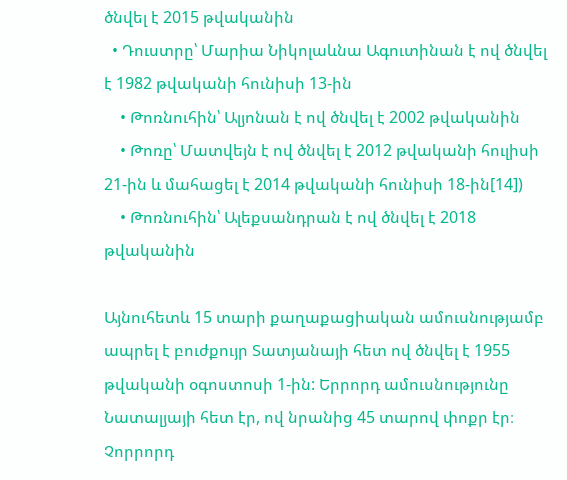ծնվել է 2015 թվականին
  • Դուստրը՝ Մարիա Նիկոլաևնա Ագուտինան է ով ծնվել է 1982 թվականի հունիսի 13-ին
    • Թոռնուհին՝ Ալյոնան է ով ծնվել է 2002 թվականին
    • Թոռը՝ Մատվեյն է ով ծնվել է 2012 թվականի հուլիսի 21-ին և մահացել է 2014 թվականի հունիսի 18-ին[14])
    • Թոռնուհին՝ Ալեքսանդրան է ով ծնվել է 2018 թվականին

Այնուհետև 15 տարի քաղաքացիական ամուսնությամբ ապրել է բուժքույր Տատյանայի հետ ով ծնվել է 1955 թվականի օգոստոսի 1-ին: Երրորդ ամուսնությունը Նատալյայի հետ էր, ով նրանից 45 տարով փոքր էր։ Չորրորդ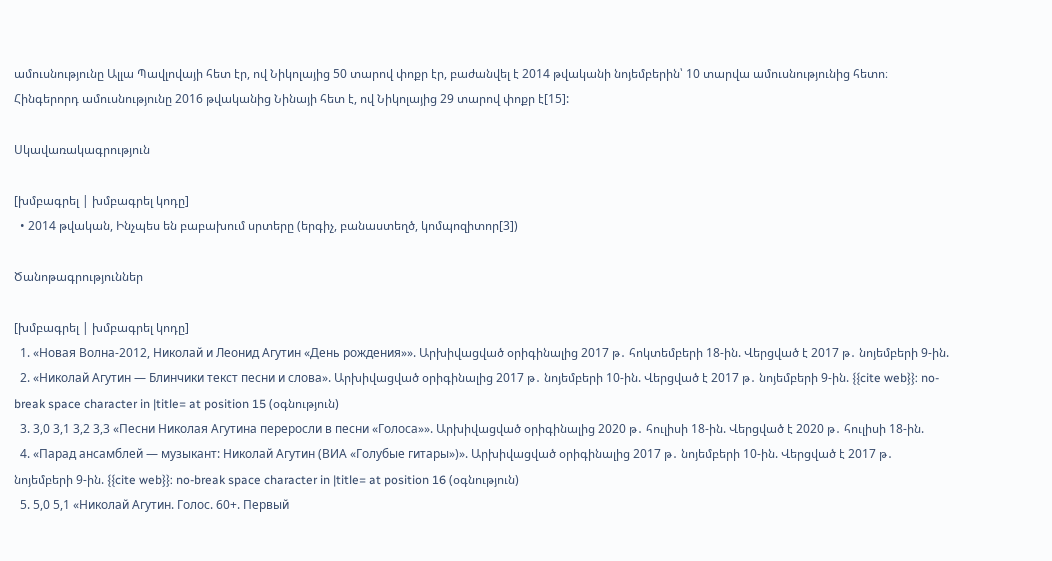ամուսնությունը Ալլա Պավլովայի հետ էր, ով Նիկոլայից 50 տարով փոքր էր, բաժանվել է 2014 թվականի նոյեմբերին՝ 10 տարվա ամուսնությունից հետո։ Հինգերորդ ամուսնությունը 2016 թվականից Նինայի հետ է, ով Նիկոլայից 29 տարով փոքր է[15]:

Սկավառակագրություն

[խմբագրել | խմբագրել կոդը]
  • 2014 թվական, Ինչպես են բաբախում սրտերը (երգիչ, բանաստեղծ, կոմպոզիտոր[3])

Ծանոթագրություններ

[խմբագրել | խմբագրել կոդը]
  1. «Новая Волна-2012, Николай и Леонид Агутин «День рождения»». Արխիվացված օրիգինալից 2017 թ․ հոկտեմբերի 18-ին. Վերցված է 2017 թ․ նոյեմբերի 9-ին.
  2. «Николай Агутин — Блинчики текст песни и слова». Արխիվացված օրիգինալից 2017 թ․ նոյեմբերի 10-ին. Վերցված է 2017 թ․ նոյեմբերի 9-ին. {{cite web}}: no-break space character in |title= at position 15 (օգնություն)
  3. 3,0 3,1 3,2 3,3 «Песни Николая Агутина переросли в песни «Голоса»». Արխիվացված օրիգինալից 2020 թ․ հուլիսի 18-ին. Վերցված է 2020 թ․ հուլիսի 18-ին.
  4. «Парад ансамблей — музыкант: Николай Агутин (ВИА «Голубые гитары»)». Արխիվացված օրիգինալից 2017 թ․ նոյեմբերի 10-ին. Վերցված է 2017 թ․ նոյեմբերի 9-ին. {{cite web}}: no-break space character in |title= at position 16 (օգնություն)
  5. 5,0 5,1 «Николай Агутин. Голос. 60+. Первый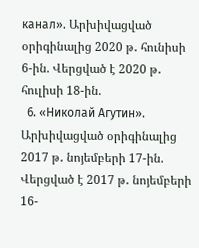канал». Արխիվացված օրիգինալից 2020 թ․ հունիսի 6-ին. Վերցված է 2020 թ․ հուլիսի 18-ին.
  6. «Николай Агутин». Արխիվացված օրիգինալից 2017 թ․ նոյեմբերի 17-ին. Վերցված է 2017 թ․ նոյեմբերի 16-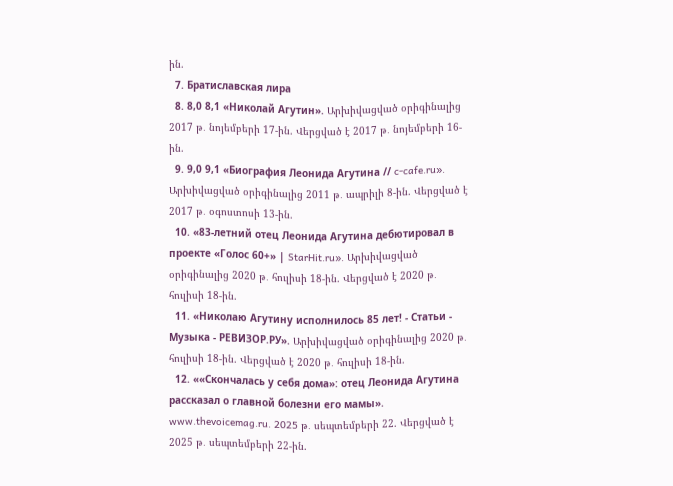ին.
  7. Братиславская лира
  8. 8,0 8,1 «Николай Агутин». Արխիվացված օրիգինալից 2017 թ․ նոյեմբերի 17-ին. Վերցված է 2017 թ․ նոյեմբերի 16-ին.
  9. 9,0 9,1 «Биография Леонида Агутина // c-cafe.ru». Արխիվացված օրիգինալից 2011 թ․ ապրիլի 8-ին. Վերցված է 2017 թ․ օգոստոսի 13-ին.
  10. «83-летний отец Леонида Агутина дебютировал в проекте «Голос 60+» | StarHit.ru». Արխիվացված օրիգինալից 2020 թ․ հուլիսի 18-ին. Վերցված է 2020 թ․ հուլիսի 18-ին.
  11. «Николаю Агутину исполнилось 85 лет! - Статьи - Музыка - РЕВИЗОР.РУ». Արխիվացված օրիգինալից 2020 թ․ հուլիսի 18-ին. Վերցված է 2020 թ․ հուլիսի 18-ին.
  12. ««Скончалась у себя дома»: отец Леонида Агутина рассказал о главной болезни его мамы». www.thevoicemag.ru. 2025 թ․ սեպտեմբերի 22. Վերցված է 2025 թ․ սեպտեմբերի 22-ին.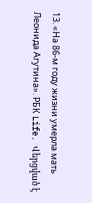13. «На 86-м году жизни умерла мать Леонида Агутина». РБК Life. Վերցված է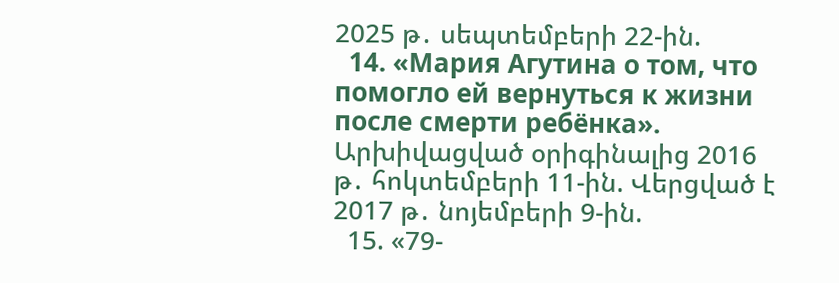2025 թ․ սեպտեմբերի 22-ին.
  14. «Мария Агутина о том, что помогло ей вернуться к жизни после смерти ребёнка». Արխիվացված օրիգինալից 2016 թ․ հոկտեմբերի 11-ին. Վերցված է 2017 թ․ նոյեմբերի 9-ին.
  15. «79-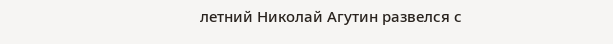летний Николай Агутин развелся с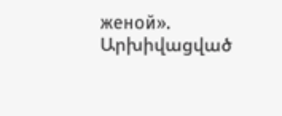женой». Արխիվացված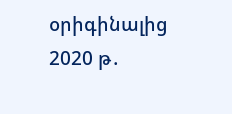օրիգինալից 2020 թ․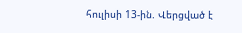հուլիսի 13-ին. Վերցված է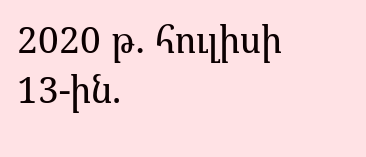2020 թ․ հուլիսի 13-ին.